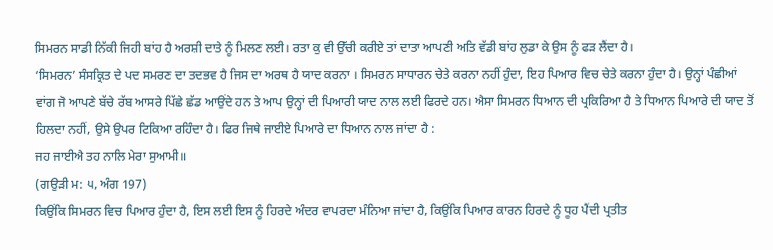ਸਿਮਰਨ ਸਾਡੀ ਨਿੱਕੀ ਜਿਹੀ ਬਾਂਹ ਹੈ ਅਰਸ਼ੀ ਦਾਤੇ ਨੂੰ ਮਿਲਣ ਲਈ। ਰਤਾ ਕੁ ਵੀ ਉੱਚੀ ਕਰੀਏ ਤਾਂ ਦਾਤਾ ਆਪਣੀ ਅਤਿ ਵੱਡੀ ਬਾਂਹ ਲੁਡਾ ਕੇ ਉਸ ਨੂੰ ਫੜ ਲੈਂਦਾ ਹੈ।
‘ਸਿਮਰਨ’ ਸੰਸਕ੍ਰਿਤ ਦੇ ਪਦ ਸਮਰਣ ਦਾ ਤਦਭਵ ਹੈ ਜਿਸ ਦਾ ਅਰਥ ਹੈ ਯਾਦ ਕਰਨਾ । ਸਿਮਰਨ ਸਾਧਾਰਨ ਚੇਤੇ ਕਰਨਾ ਨਹੀਂ ਹੁੰਦਾ, ਇਹ ਪਿਆਰ ਵਿਚ ਚੇਤੇ ਕਰਨਾ ਹੁੰਦਾ ਹੈ। ਉਨ੍ਹਾਂ ਪੰਛੀਆਂ ਵਾਂਗ ਜੋ ਆਪਣੇ ਬੱਚੇ ਰੱਬ ਆਸਰੇ ਪਿੱਛੇ ਛੱਡ ਆਉਂਦੇ ਹਨ ਤੇ ਆਪ ਉਨ੍ਹਾਂ ਦੀ ਪਿਆਰੀ ਯਾਦ ਨਾਲ ਲਈ ਫਿਰਦੇ ਹਨ। ਐਸਾ ਸਿਮਰਨ ਧਿਆਨ ਦੀ ਪ੍ਰਕਿਰਿਆ ਹੈ ਤੇ ਧਿਆਨ ਪਿਆਰੇ ਦੀ ਯਾਦ ਤੋਂ ਹਿਲਦਾ ਨਹੀਂ, ਉਸੇ ਉਪਰ ਟਿਕਿਆ ਰਹਿੰਦਾ ਹੈ। ਫਿਰ ਜਿਥੇ ਜਾਈਏ ਪਿਆਰੇ ਦਾ ਧਿਆਨ ਨਾਲ ਜਾਂਦਾ ਹੈ :
ਜਹ ਜਾਈਐ ਤਹ ਨਾਲਿ ਮੇਰਾ ਸੁਆਮੀ॥
(ਗਉੜੀ ਮ: ੫, ਅੰਗ 197)
ਕਿਉਂਕਿ ਸਿਮਰਨ ਵਿਚ ਪਿਆਰ ਹੁੰਦਾ ਹੈ, ਇਸ ਲਈ ਇਸ ਨੂੰ ਹਿਰਦੇ ਅੰਦਰ ਵਾਪਰਦਾ ਮੰਨਿਆ ਜਾਂਦਾ ਹੈ, ਕਿਉਂਕਿ ਪਿਆਰ ਕਾਰਨ ਹਿਰਦੇ ਨੂੰ ਧੂਹ ਪੈਂਦੀ ਪ੍ਰਤੀਤ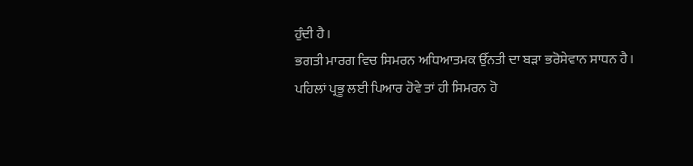ਹੁੰਦੀ ਹੈ।
ਭਗਤੀ ਮਾਰਗ ਵਿਚ ਸਿਮਰਨ ਅਧਿਆਤਮਕ ਉੱਨਤੀ ਦਾ ਬੜਾ ਭਰੋਸੇਵਾਨ ਸਾਧਨ ਹੈ। ਪਹਿਲਾਂ ਪ੍ਰਭੂ ਲਈ ਪਿਆਰ ਹੋਵੇ ਤਾਂ ਹੀ ਸਿਮਰਨ ਹੋ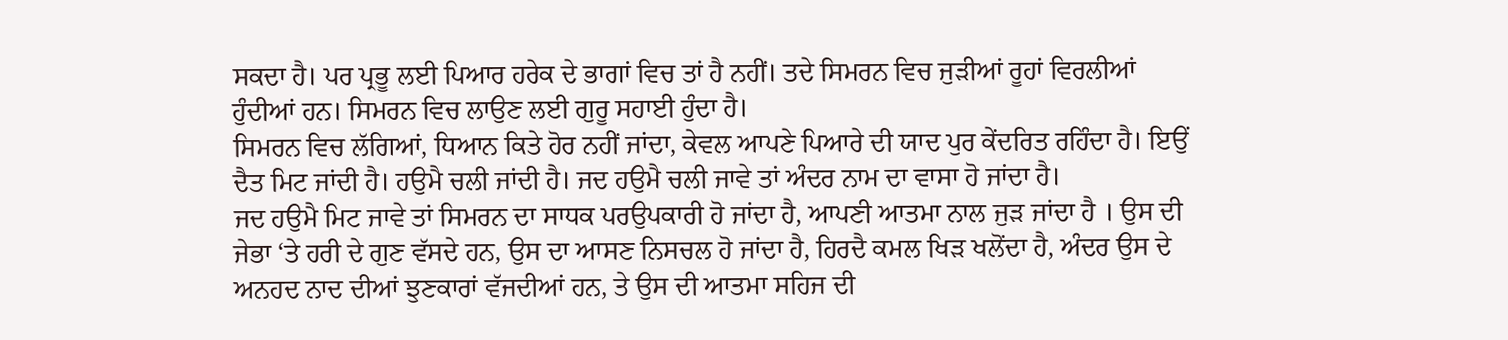ਸਕਦਾ ਹੈ। ਪਰ ਪ੍ਰਭੂ ਲਈ ਪਿਆਰ ਹਰੇਕ ਦੇ ਭਾਗਾਂ ਵਿਚ ਤਾਂ ਹੈ ਨਹੀਂ। ਤਦੇ ਸਿਮਰਨ ਵਿਚ ਜੁੜੀਆਂ ਰੂਹਾਂ ਵਿਰਲੀਆਂ ਹੁੰਦੀਆਂ ਹਨ। ਸਿਮਰਨ ਵਿਚ ਲਾਉਣ ਲਈ ਗੁਰੂ ਸਹਾਈ ਹੁੰਦਾ ਹੈ।
ਸਿਮਰਨ ਵਿਚ ਲੱਗਿਆਂ, ਧਿਆਨ ਕਿਤੇ ਹੋਰ ਨਹੀਂ ਜਾਂਦਾ, ਕੇਵਲ ਆਪਣੇ ਪਿਆਰੇ ਦੀ ਯਾਦ ਪੁਰ ਕੇਂਦਰਿਤ ਰਹਿੰਦਾ ਹੈ। ਇਉਂ ਦੈਤ ਮਿਟ ਜਾਂਦੀ ਹੈ। ਹਉਮੈ ਚਲੀ ਜਾਂਦੀ ਹੈ। ਜਦ ਹਉਮੈ ਚਲੀ ਜਾਵੇ ਤਾਂ ਅੰਦਰ ਨਾਮ ਦਾ ਵਾਸਾ ਹੋ ਜਾਂਦਾ ਹੈ।
ਜਦ ਹਉਮੈ ਮਿਟ ਜਾਵੇ ਤਾਂ ਸਿਮਰਨ ਦਾ ਸਾਧਕ ਪਰਉਪਕਾਰੀ ਹੋ ਜਾਂਦਾ ਹੈ, ਆਪਣੀ ਆਤਮਾ ਨਾਲ ਜੁੜ ਜਾਂਦਾ ਹੈ । ਉਸ ਦੀ ਜੇਭਾ ‘ਤੇ ਹਰੀ ਦੇ ਗੁਣ ਵੱਸਦੇ ਹਨ, ਉਸ ਦਾ ਆਸਣ ਨਿਸਚਲ ਹੋ ਜਾਂਦਾ ਹੈ, ਹਿਰਦੈ ਕਮਲ ਖਿੜ ਖਲੋਂਦਾ ਹੈ, ਅੰਦਰ ਉਸ ਦੇ ਅਨਹਦ ਨਾਦ ਦੀਆਂ ਝੁਣਕਾਰਾਂ ਵੱਜਦੀਆਂ ਹਨ, ਤੇ ਉਸ ਦੀ ਆਤਮਾ ਸਹਿਜ ਦੀ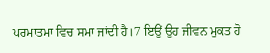ਪਰਮਾਤਮਾ ਵਿਚ ਸਮਾ ਜਾਂਦੀ ਹੈ।7 ਇਉਂ ਉਹ ਜੀਵਨ ਮੁਕਤ ਹੋ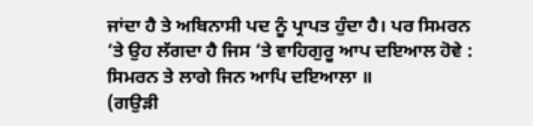ਜਾਂਦਾ ਹੈ ਤੇ ਅਬਿਨਾਸੀ ਪਦ ਨੂੰ ਪ੍ਰਾਪਤ ਹੁੰਦਾ ਹੈ। ਪਰ ਸਿਮਰਨ ‘ਤੇ ਉਹ ਲੱਗਦਾ ਹੈ ਜਿਸ ‘ਤੇ ਵਾਹਿਗੁਰੂ ਆਪ ਦਇਆਲ ਹੋਵੇ :
ਸਿਮਰਨ ਤੇ ਲਾਗੇ ਜਿਨ ਆਪਿ ਦਇਆਲਾ ॥
(ਗਉੜੀ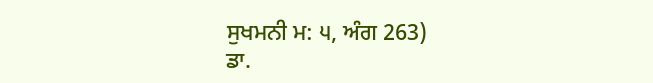ਸੁਖਮਨੀ ਮ: ੫, ਅੰਗ 263)
ਡਾ.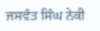ਜਸਵੰਤ ਸਿੰਘ ਨੇਕੀ